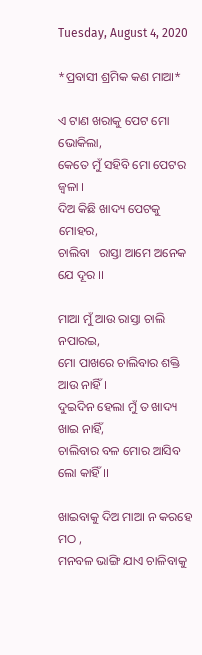Tuesday, August 4, 2020

*ପ୍ରବାସୀ ଶ୍ରମିକ କଣ ମାଆ*

ଏ ଟାଣ ଖରାକୁ ପେଟ ମୋ ଭୋକିଲା,
କେତେ ମୁଁ ସହିବି ମୋ ପେଟର  ଜ୍ୱଳା ।
ଦିଅ କିଛି ଖାଦ୍ୟ ପେଟକୁ ମୋହର,
ଚାଲିବା   ରାସ୍ତା ଆମେ ଅନେକ ଯେ ଦୂର ।।

ମାଆ ମୁଁ ଆଉ ରାସ୍ତା ଚାଲି ନପାରଇ,
ମୋ ପାଖରେ ଚାଲିବାର ଶକ୍ତି ଆଉ ନାହିଁ ।
ଦୁଇଦିନ ହେଲା ମୁଁ ତ ଖାଦ୍ୟ ଖାଇ ନାହିଁ,
ଚାଲିବାର ବଳ ମୋର ଆସିବ ଲୋ କାହିଁ ।।

ଖାଇବାକୁ ଦିଅ ମାଆ ନ କରହେ ମଠ ,
ମନବଳ ଭାଙ୍ଗି ଯାଏ ଚାଳିବାକୁ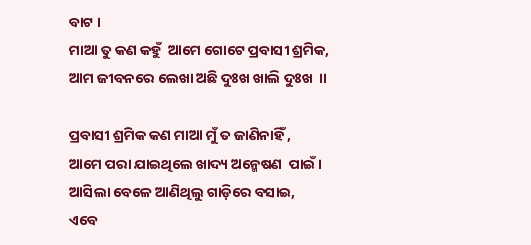ବାଟ ।
ମାଆ ତୁ କଣ କହୁଁ  ଆମେ ଗୋଟେ ପ୍ରବାସୀ ଶ୍ରମିକ,
ଆମ ଜୀବନରେ ଲେଖା ଅଛି ଦୁଃଖ ଖାଲି ଦୁଃଖ  ।।

ପ୍ରବାସୀ ଶ୍ରମିକ କଣ ମାଆ ମୁଁ ତ ଜାଣିନାହିଁ ,
ଆମେ ପରା ଯାଇଥିଲେ ଖାଦ୍ୟ ଅନ୍ମେଷଣ  ପାଇଁ ।
ଆସିଲା ବେଳେ ଆଣିଥିଲୁ ଗାଡ଼ିରେ ବସାଇ,
ଏବେ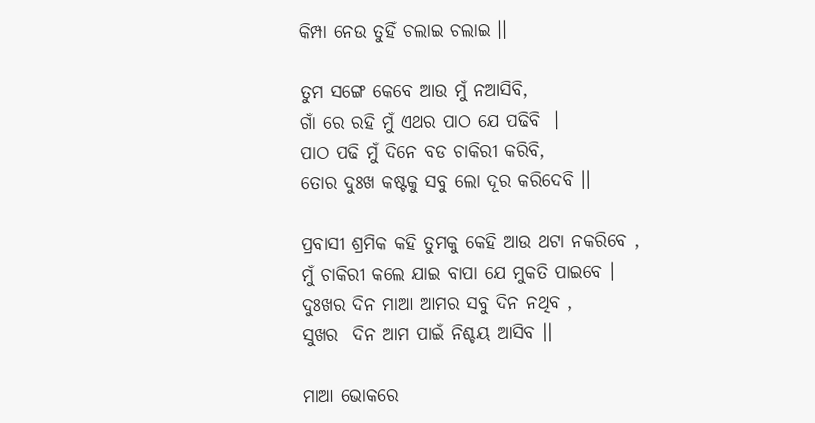କିମ୍ପା ନେଉ ତୁହିଁ ଚଲାଇ ଚଲାଇ ।।

ତୁମ ସଙ୍ଗେ କେବେ ଆଉ ମୁଁ ନଆସିବି,
ଗାଁ ରେ ରହି ମୁଁ ଏଥର ପାଠ ଯେ ପଢିବି  ।
ପାଠ ପଢି ମୁଁ ଦିନେ ବଡ ଚାକିରୀ କରିବି,
ତୋର ଦୁଃଖ କଷ୍ଟକୁ ସବୁ ଲୋ ଦୂର କରିଦେବି ।।

ପ୍ରବାସୀ ଶ୍ରମିକ କହି ତୁମକୁ କେହି ଆଉ ଥଟା ନକରିବେ ,
ମୁଁ ଚାକିରୀ କଲେ ଯାଇ ବାପା ଯେ ମୁକତି ପାଇବେ ।
ଦୁଃଖର ଦିନ ମାଆ ଆମର ସବୁ ଦିନ ନଥିବ ,
ସୁଖର  ଦିନ ଆମ ପାଇଁ ନିଶ୍ଚୟ ଆସିବ ।।

ମାଆ ଭୋକରେ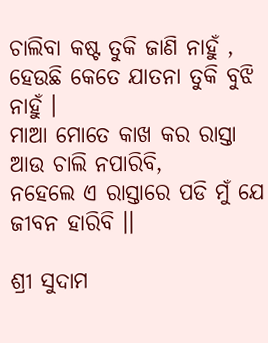ଚାଲିବା କଷ୍ଟ ତୁକି ଜାଣି ନାହୁଁ ,
ହେଉଛି କେତେ ଯାତନା ତୁକି ବୁଝି ନାହୁଁ ।
ମାଆ ମୋତେ କାଖ କର ରାସ୍ତା ଆଉ ଚାଲି ନପାରିବି,
ନହେଲେ ଏ ରାସ୍ତାରେ ପଡି ମୁଁ ଯେ ଜୀବନ ହାରିବି ।।

ଶ୍ରୀ ସୁଦାମ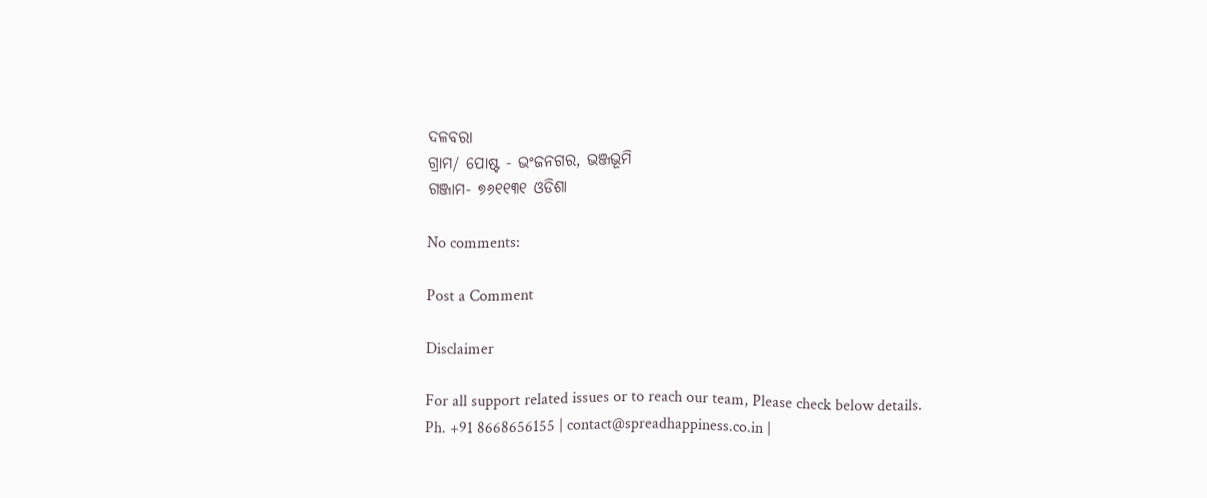ଦଳବରା
ଗ୍ରାମ/ ପୋଷ୍ଟ - ଭଂଜନଗର, ଭଞ୍ଜଭୂମି
ଗଞ୍ଜାମ- ୭୬୧୧୩୧ ଓଡିଶା

No comments:

Post a Comment

Disclaimer

For all support related issues or to reach our team, Please check below details.
Ph. +91 8668656155 | contact@spreadhappiness.co.in |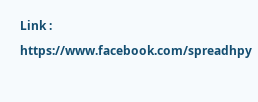Link : https://www.facebook.com/spreadhpy